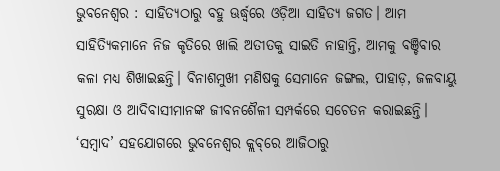ଭୁବନେଶ୍ବର : ସାହିତ୍ୟଠାରୁ ବହୁ ଊର୍ଦ୍ଧ୍ବରେ ଓଡ଼ିଆ ସାହିତ୍ୟ ଜଗତ। ଆମ ସାହିତ୍ୟିକମାନେ ନିଜ କୃତିରେ ଖାଲି ଅତୀତକୁ ସାଇତି ନାହାନ୍ତି, ଆମକୁ ବଞ୍ଚିବାର କଳା ମଧ୍ୟ ଶିଖାଇଛନ୍ତି। ବିନାଶମୁଖୀ ମଣିଷକୁ ସେମାନେ ଜଙ୍ଗଲ, ପାହାଡ଼, ଜଳବାୟୁ ସୁରକ୍ଷା ଓ ଆଦିବାସୀମାନଙ୍କ ଜୀବନଶୈଳୀ ସମ୍ପର୍କରେ ସଚେତନ କରାଇଛନ୍ତି। ‘ସମ୍ବାଦ’ ସହଯୋଗରେ ଭୁବନେଶ୍ବର କ୍ଲବ୍‌ରେ ଆଜିଠାରୁ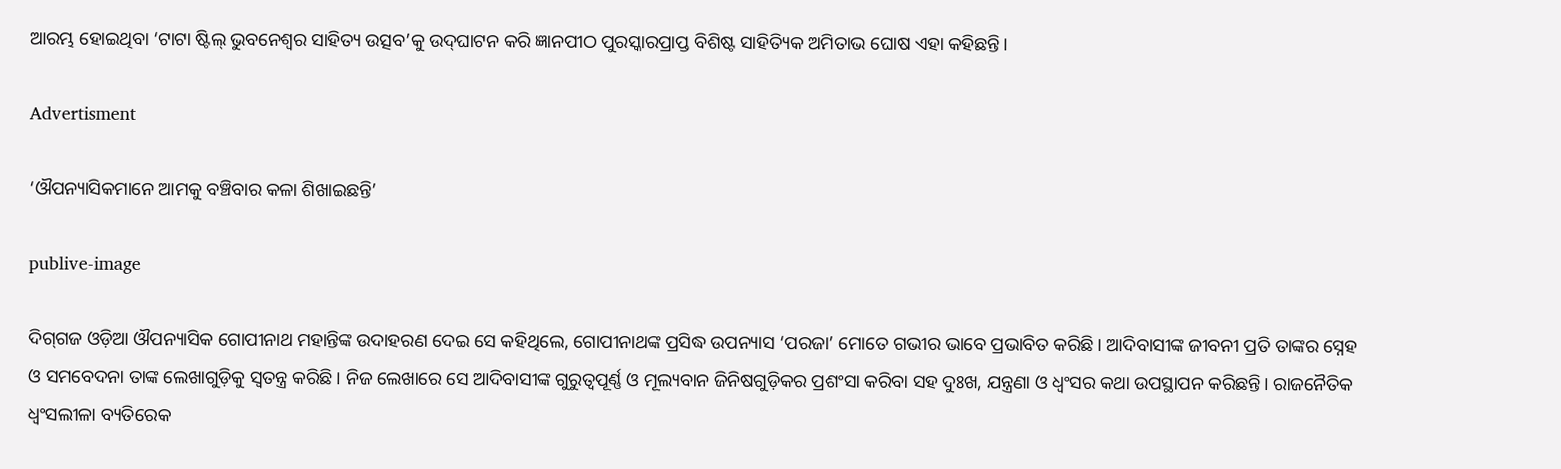ଆରମ୍ଭ ହୋଇଥିବା ‘ଟାଟା ଷ୍ଟିଲ୍‌ ଭୁବନେଶ୍ବର ସାହିତ୍ୟ ଉତ୍ସବ’କୁ ଉଦ୍‌ଘାଟନ କରି ଜ୍ଞାନପୀଠ ପୁରସ୍କାରପ୍ରାପ୍ତ ବିଶିଷ୍ଟ ସାହିତ୍ୟିକ ଅମିତାଭ ଘୋଷ ଏହା କହିଛନ୍ତି।

Advertisment

‘ଔପନ୍ୟାସିକମାନେ ଆମକୁ ବଞ୍ଚିବାର କଳା ଶିଖାଇଛନ୍ତି’

publive-image

ଦିଗ୍‌ଗଜ ଓଡ଼ିଆ ଔପନ୍ୟାସିକ ଗୋପୀନାଥ ମହାନ୍ତିଙ୍କ ଉଦାହରଣ ଦେଇ ସେ କହିଥିଲେ, ଗୋପୀନାଥଙ୍କ ପ୍ରସିଦ୍ଧ ଉପନ୍ୟାସ ‘ପରଜା’ ମୋତେ ଗଭୀର ଭାବେ ପ୍ରଭାବିତ କରିଛି। ଆଦିବାସୀଙ୍କ ଜୀବନୀ ପ୍ରତି ତାଙ୍କର ସ୍ନେହ ଓ ସମବେଦନା ତାଙ୍କ ଲେଖାଗୁଡ଼ିକୁ ସ୍ବତନ୍ତ୍ର କରିଛି। ନିଜ ଲେଖାରେ ସେ ଆଦିବାସୀଙ୍କ ଗୁରୁତ୍ବପୂର୍ଣ୍ଣ ଓ ମୂଲ୍ୟବାନ ଜିନିଷଗୁଡ଼ିକର ପ୍ରଶଂସା କରିବା ସହ ଦୁଃଖ, ଯନ୍ତ୍ରଣା ଓ ଧ୍ବଂସର କଥା ଉପସ୍ଥାପନ କରିଛନ୍ତି। ରାଜନୈତିକ ଧ୍ବଂସଲୀଳା ବ୍ୟତିରେକ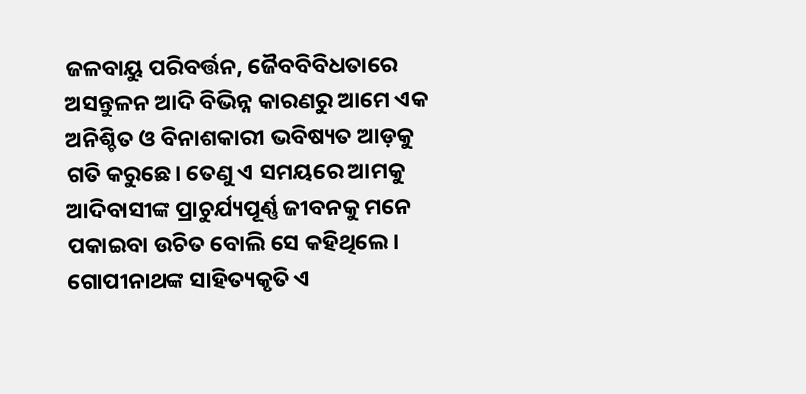ଜଳବାୟୁ ପରିବର୍ତ୍ତନ, ଜୈବବିବିଧତାରେ ଅସନ୍ତୁଳନ ଆଦି ବିଭିନ୍ନ କାରଣରୁ ଆମେ ଏକ ଅନିଶ୍ଚିତ ଓ ବିନାଶକାରୀ ଭବିଷ୍ୟତ ଆଡ଼କୁ ଗତି କରୁଛେ। ତେଣୁ ଏ ସମୟରେ ଆମକୁ ଆଦିବାସୀଙ୍କ ପ୍ରାଚୁର୍ଯ୍ୟପୂର୍ଣ୍ଣ ଜୀବନକୁ ମନେ ପକାଇବା ଉଚିତ ବୋଲି ସେ କହିଥିଲେ। ଗୋପୀନାଥଙ୍କ ସାହିତ୍ୟକୃତି ଏ‌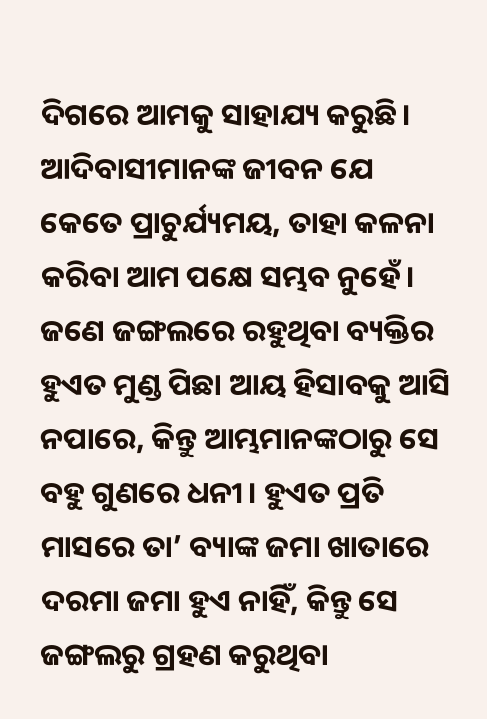ଦିଗରେ ଆମକୁ ସାହାଯ୍ୟ କରୁଛି। ଆଦିବାସୀମାନଙ୍କ ଜୀବନ ଯେ କେତେ ପ୍ରାଚୁର୍ଯ୍ୟମୟ, ତାହା କଳନା କରିବା ଆମ ପକ୍ଷେ ସମ୍ଭବ ନୁହେଁ। ଜଣେ ଜଙ୍ଗଲରେ ରହୁଥିବା ବ୍ୟକ୍ତିର ହୁଏତ ମୁଣ୍ଡ ପିଛା ଆୟ ହିସାବକୁ ଆସି ନପାରେ, କିନ୍ତୁ ଆମ୍ଭମାନଙ୍କଠାରୁ ସେ ବହୁ ଗୁଣରେ ଧନୀ। ହୁଏତ ପ୍ରତି ମାସରେ ତା’ ବ୍ୟାଙ୍କ ଜମା ଖାତାରେ ଦରମା ଜମା ହୁଏ ନାହିଁ, କିନ୍ତୁ ସେ ଜଙ୍ଗଲରୁ ଗ୍ରହଣ କରୁଥିବା‌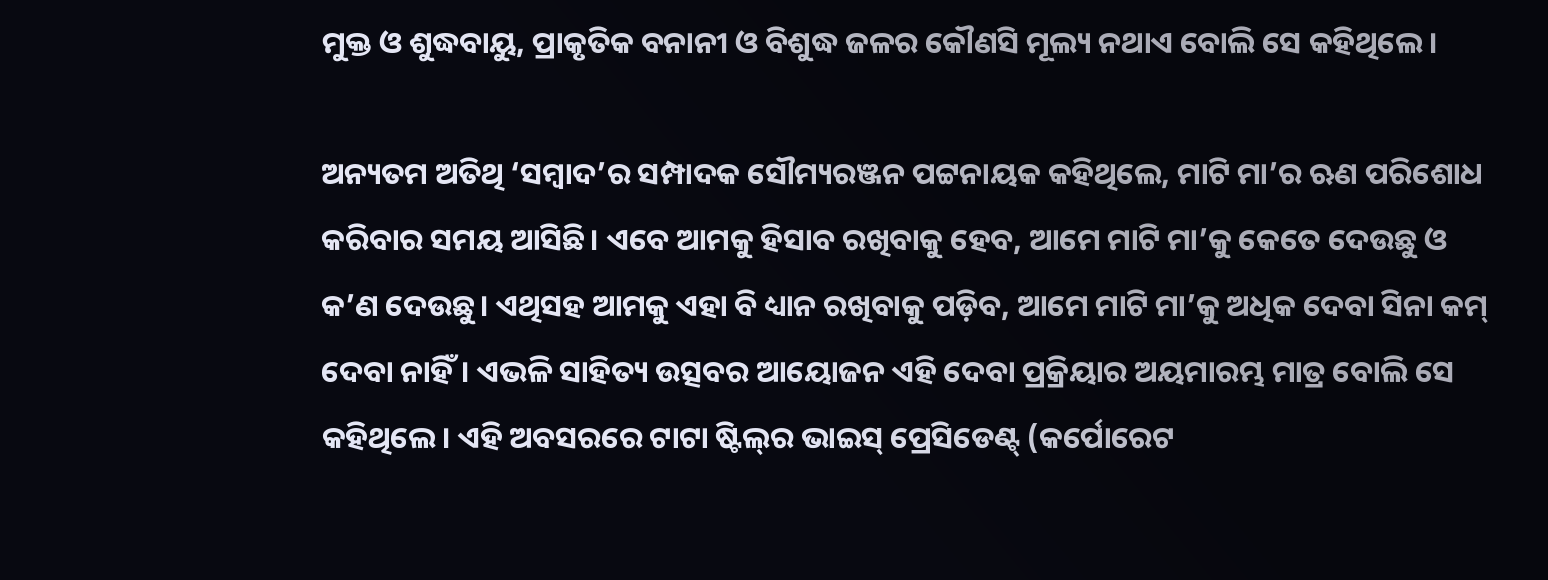ମୁକ୍ତ ଓ ଶୁଦ୍ଧବାୟୁ, ପ୍ରାକୃତିକ ବନାନୀ ଓ ବିଶୁଦ୍ଧ ଜଳର କୌଣସି ମୂଲ୍ୟ ନଥାଏ ବୋଲି ସେ କହିଥିଲେ।

ଅନ୍ୟତମ ଅତିଥି ‘ସମ୍ବାଦ’ର ସମ୍ପାଦକ ସୌମ୍ୟରଞ୍ଜନ ପଟ୍ଟନାୟକ କହିଥିଲେ, ମାଟି ମା’ର ଋଣ ପରିଶୋଧ କରିବାର ସମୟ ଆସିଛି। ଏବେ ଆମକୁ ହିସାବ ରଖିବାକୁ ହେବ, ଆମେ ମାଟି ମା’କୁ କେତେ ଦେଉଛୁ ଓ କ’ଣ ଦେଉଛୁ। ଏଥିସହ ଆମକୁ ଏହା ବି ଧ୍ୟାନ ରଖିବାକୁ ପଡ଼ିବ, ଆମେ ମାଟି ମା’କୁ ଅଧିକ ଦେବା ସିନା କମ୍‌ ଦେବା ନାହିଁ। ଏଭଳି ସାହିତ୍ୟ ଉତ୍ସବର ଆୟୋଜନ ଏହି ଦେବା ପ୍ରକ୍ରିୟାର ଅୟମାରମ୍ଭ ମାତ୍ର ବୋଲି ସେ କହିଥିଲେ। ଏହି ଅବସରରେ ଟାଟା ଷ୍ଟିଲ୍‌ର ଭାଇସ୍‌ ପ୍ରେସିଡେଣ୍ଟ୍‌ (କର୍ପୋରେଟ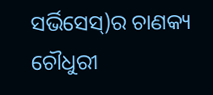ସର୍ଭିସେସ୍‌)ର ଚାଣକ୍ୟ ଚୌଧୁରୀ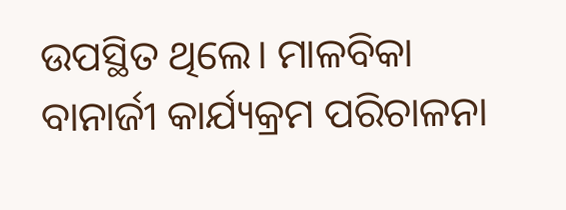ଉପସ୍ଥିତ ଥିଲେ। ମାଳବିକା ବାନାର୍ଜୀ କାର୍ଯ୍ୟକ୍ରମ ପରିଚାଳନା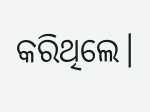କରିଥିଲେ।